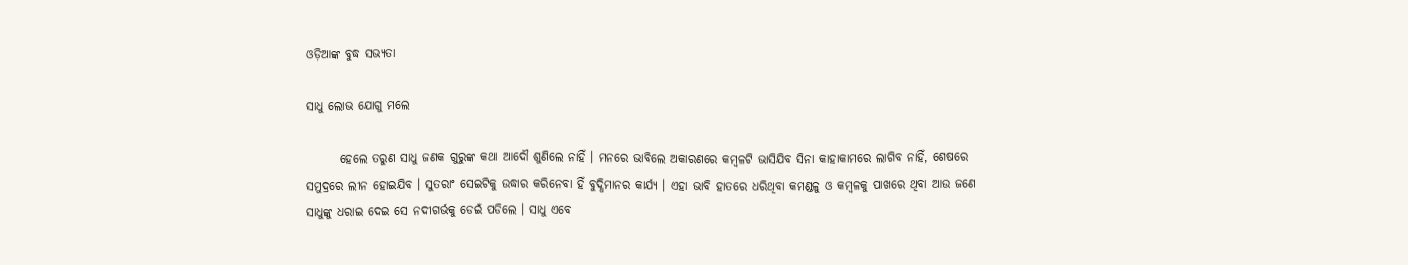ଓଡ଼ିଆଙ୍କ ବୁଦ୍ଧ ସଭ୍ୟତା

ସାଧୁ ଲୋଭ ଯୋଗୁ ମଲେ

       ହେଲେ ତରୁଣ ସାଧୁ ଜଣକ ଗୁରୁଙ୍କ କଥା ଆଦୌ ଶୁଣିଲେ ନାହିଁ । ମନରେ ଭାବିଲେ ଅକାରଣରେ କମ୍ବଳଟି ଭାସିଯିବ ସିନା କାହାକାମରେ ଲାଗିବ ନାହିଁ, ଶେଷରେ ସମୁଦ୍ରରେ ଲୀନ ହୋଇଯିବ । ସୁତରାଂ ସେଇଟିକୁ ଉଦ୍ଧାର କରିନେବା ହିଁ ବୁଦ୍ଧିମାନର କାର୍ଯ୍ୟ । ଏହା ଭାବି ହାତରେ ଧରିଥିବା କମଣ୍ଡଳୁ ଓ କମ୍ବଳକୁ ପାଖରେ ଥିବା ଆଉ ଜଣେ ସାଧୁଙ୍କୁ ଧରାଇ ଦେଇ ସେ ନଦୀଗର୍ଭକୁ ଡେଇଁ ପଡିଲେ । ସାଧୁ ଏବେ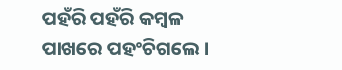ପହଁରି ପହଁରି କମ୍ବଳ ପାଖରେ ପହଂଚିଗଲେ ।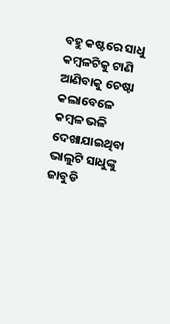ବହୁ କଷ୍ଟରେ ସାଧୁ କମ୍ବଳଟିକୁ ଟାଣି ଆଣିବାକୁ ଚେଷ୍ଟା କଲାବେଳେ କମ୍ବଳ ଭଳି ଦେଖାଯାଇଥିବା ଭାଲୁଟି ସାଧୁଙ୍କୁ ଜାବୁଡି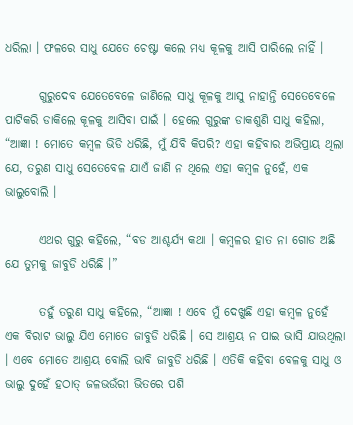ଧରିଲା । ଫଳରେ ସାଧୁ ଯେତେ ଚେଷ୍ଟା କଲେ ମଧ୍ୟ କୂଳକୁ ଆସି ପାରିଲେ ନାହିଁ ।

       ଗୁରୁଦେବ ଯେତେବେଳେ ଜାଣିଲେ ସାଧୁ କୂଳକୁ ଆସୁ ନାହାନ୍ତି ସେତେବେଳେ ପାଟିକରି ଡାକିଲେ କୂଳକୁ ଆସିବା ପାଇଁ । ହେଲେ ଗୁରୁଙ୍କ ଡାକଶୁଣି ସାଧୁ କହିଲା, “ଆଜ୍ଞା ! ମୋତେ କମ୍ବଳ ଭିଡି ଧରିଛି, ମୁଁ ଯିବି କିପରି? ଏହା କହିବାର ଅଭିପ୍ରାୟ ଥିଲା ଯେ, ତରୁଣ ସାଧୁ ସେତେବେଳ ଯାଏଁ ଜାଣି ନ ଥିଲେ ଏହା କମ୍ବଳ ନୁହେଁ, ଏକ ଭାଲୁବୋଲି ।

       ଏଥର ଗୁରୁ କହିଲେ, “ବଡ ଆଶ୍ଚର୍ଯ୍ୟ କଥା । କମ୍ବଳର ହାତ ନା ଗୋଡ ଅଛି ଯେ ତୁମକୁ ଜାବୁଡି ଧରିଛି ।”

       ତହୁଁ ତରୁଣ ସାଧୁ କହିଲେ, “ଆଜ୍ଞା ! ଏବେ ମୁଁ ଦେଖୁଛି ଏହା କମ୍ବଳ ନୁହେଁ ଏକ ବିରାଟ ଭାଲୁ ଯିଏ ମୋତେ ଜାବୁଡି ଧରିଛି । ସେ ଆଶ୍ରୟ ନ ପାଇ ଭାସି ଯାଉଥିଲା । ଏବେ ମୋତେ ଆଶ୍ରୟ ବୋଲି ଭାବି ଜାବୁଡି ଧରିଛି । ଏତିକି କହିବା ବେଳକୁ ସାଧୁ ଓ ଭାଲୁ ଦୁହେଁ ହଠାତ୍ ଜଳଭଉଁରୀ ଭିତରେ ପଶି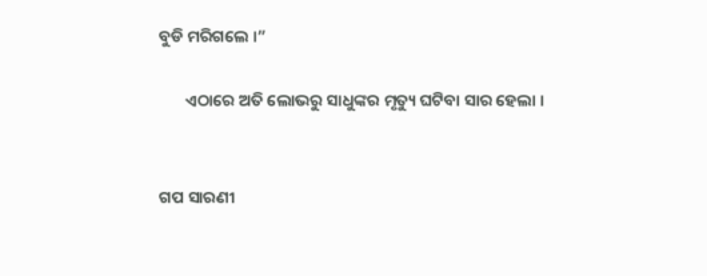ବୁଡି ମରିଗଲେ ।”

       ଏଠାରେ ଅତି ଲୋଭରୁ ସାଧୁଙ୍କର ମୃତ୍ୟୁ ଘଟିବା ସାର ହେଲା ।


ଗପ ସାରଣୀ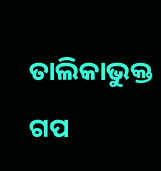ତାଲିକାଭୁକ୍ତ ଗପ